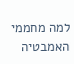למה מחממי האמבטיה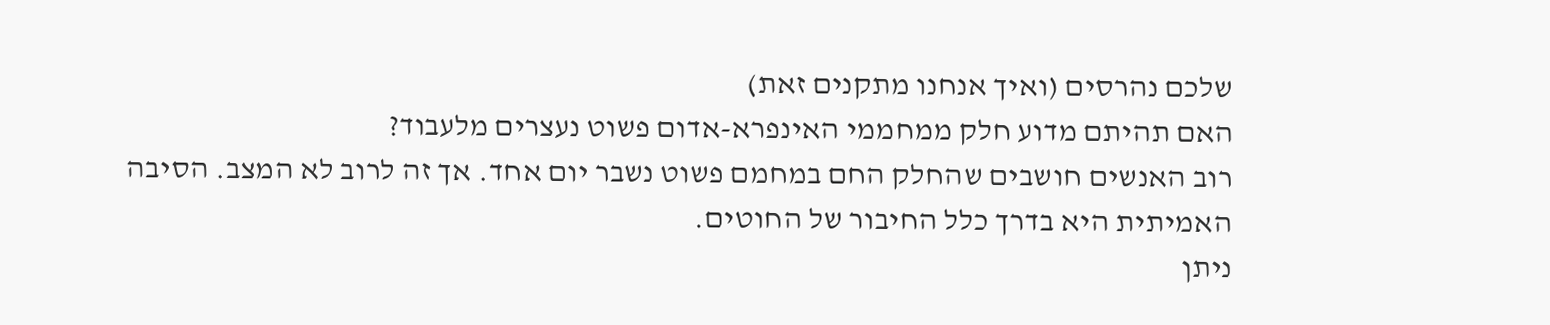שלכם נהרסים (ואיך אנחנו מתקנים זאת)
האם תהיתם מדוע חלק ממחממי האינפרא-אדום פשוט נעצרים מלעבוד?
רוב האנשים חושבים שהחלק החם במחמם פשוט נשבר יום אחד. אך זה לרוב לא המצב. הסיבה האמיתית היא בדרך כלל החיבור של החוטים.
ניתן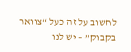לחשוב על זה כעל “צוואר בקבוק” – יש לנו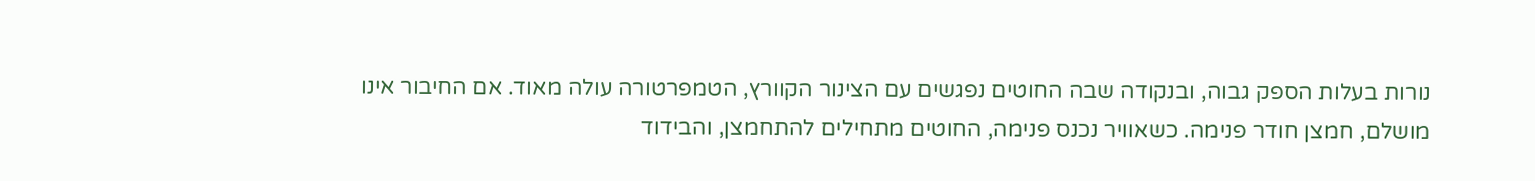נורות בעלות הספק גבוה, ובנקודה שבה החוטים נפגשים עם הצינור הקוורץ, הטמפרטורה עולה מאוד. אם החיבור אינו מושלם, חמצן חודר פנימה. כשאוויר נכנס פנימה, החוטים מתחילים להתחמצן, והבידוד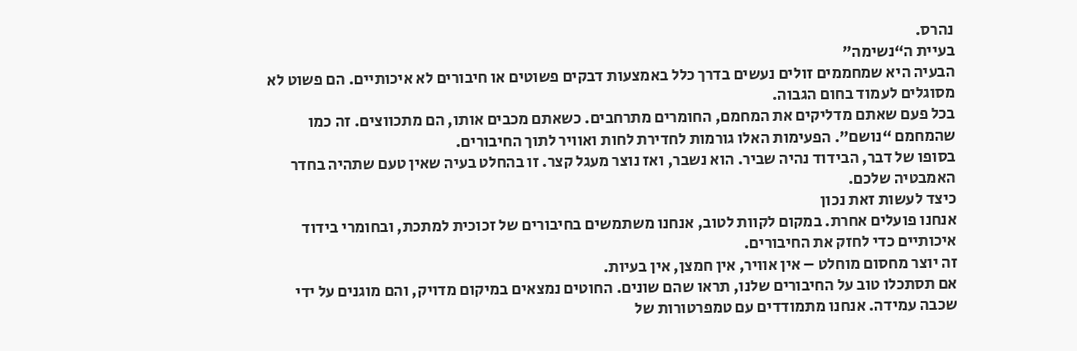נהרס.
בעיית ה“נשימה”
הבעיה היא שמחממים זולים נעשים בדרך כלל באמצעות דבקים פשוטים או חיבורים לא איכותיים. הם פשוט לא מסוגלים לעמוד בחום הגבוה.
בכל פעם שאתם מדליקים את המחמם, החומרים מתרחבים. כשאתם מכבים אותו, הם מתכווצים. זה כמו שהמחמם “נושם”. הפעימות האלו גורמות לחדירת לחות ואוויר לתוך החיבורים.
בסופו של דבר, הבידוד נהיה שביר. הוא נשבר, ואז נוצר מעגל קצר. זו בהחלט בעיה שאין טעם שתהיה בחדר האמבטיה שלכם.
כיצד לעשות זאת נכון
אנחנו פועלים אחרת. במקום לקוות לטוב, אנחנו משתמשים בחיבורים של זכוכית למתכת, ובחומרי בידוד איכותיים כדי לחזק את החיבורים.
זה יוצר מחסום מוחלט – אין אוויר, אין חמצן, אין בעיות.
אם תסתכלו טוב על החיבורים שלנו, תראו שהם שונים. החוטים נמצאים במיקום מדויק, והם מוגנים על ידי שכבה עמידה. אנחנו מתמודדים עם טמפרטורות של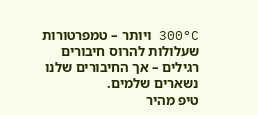300°C ויותר – טמפרטורות שעלולות להרוס חיבורים רגילים – אך החיבורים שלנו נשארים שלמים.
טיפ מהיר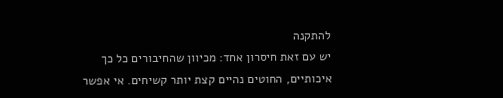להתקנה
יש עם זאת חיסרון אחד: מכיוון שהחיבורים כל כך איכותיים, החוטים נהיים קצת יותר קשיחים. אי אפשר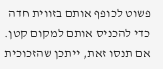פשוט לכופף אותם בזווית חדה כדי להכניס אותם למקום קטן. אם תנסו זאת, ייתכן שהזכוכית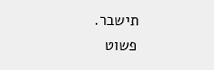תישבר.
פשוט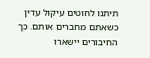תיתנו לחוטים עיקול עדין כשאתם מחברים אותם. כך החיבורים יישארו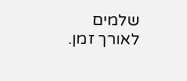שלמים לאורך זמן.